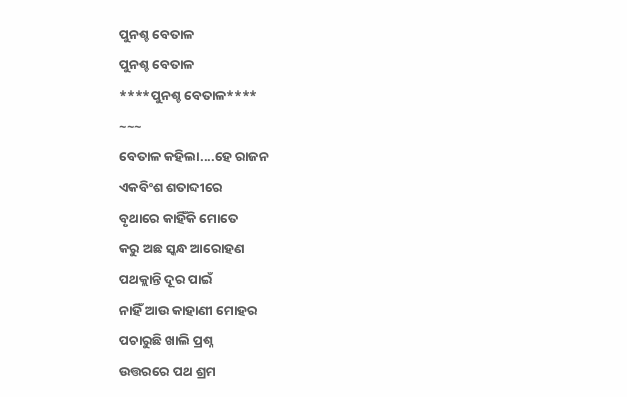ପୁନଶ୍ଚ ବେତାଳ
ପୁନଶ୍ଚ ବେତାଳ
****ପୁନଶ୍ଚ ବେତାଳ****
~~~
ବେତାଳ କହିଲା....ହେ ରାଜନ
ଏକବିଂଶ ଶତାବ୍ଦୀରେ
ବୃଥାରେ କାହିଁକି ମୋତେ
କରୁ ଅଛ ସ୍କନ୍ଧ ଆରୋହଣ
ପଥକ୍ଲାନ୍ତି ଦୂର ପାଇଁ
ନାହିଁ ଆଉ କାହାଣୀ ମୋହର
ପଚାରୁଛି ଖାଲି ପ୍ରଶ୍ନ
ଉତ୍ତରରେ ପଥ ଶ୍ରମ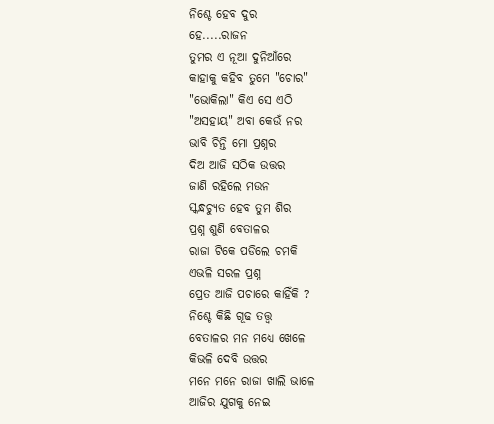ନିଶ୍ଚେ ହେବ ଦୁର
ହେ.....ରାଜନ
ତୁମର ଏ ନୂଆ ଦୁନିଆଁରେ
କାହାକୁ କହିବ ତୁମେ "ଚୋର"
"ଭୋକିଲା" କିଏ ସେ ଏଠି
"ଅସହାୟ" ଅବା କେଉଁ ନର
ଭାବି ଚିନ୍ତି ମୋ ପ୍ରଶ୍ନର
ଦିଅ ଆଜି ସଠିକ ଉତ୍ତର
ଜାଣି ରହିଲେ ମଉନ
ସ୍କନ୍ଧଚ୍ୟୁତ ହେବ ତୁମ ଶିର
ପ୍ରଶ୍ନ ଶୁଣି ବେତାଳର
ରାଜା ଟିକେ ପଡିଲେ ଚମକି
ଏଭଳି ସରଳ ପ୍ରଶ୍ନ
ପ୍ରେତ ଆଜି ପଚାରେ କାହିଁକି ?
ନିଶ୍ଚେ କିଛି ଗୂଢ ତତ୍ତ୍ବ
ବେତାଳର ମନ ମଧ୍ୟେ ଖେଳେ
କିଭଳି ଦେବି ଉତ୍ତର
ମନେ ମନେ ରାଜା ଖାଲି ଭାଳେ
ଆଜିର ଯୁଗକୁ ନେଇ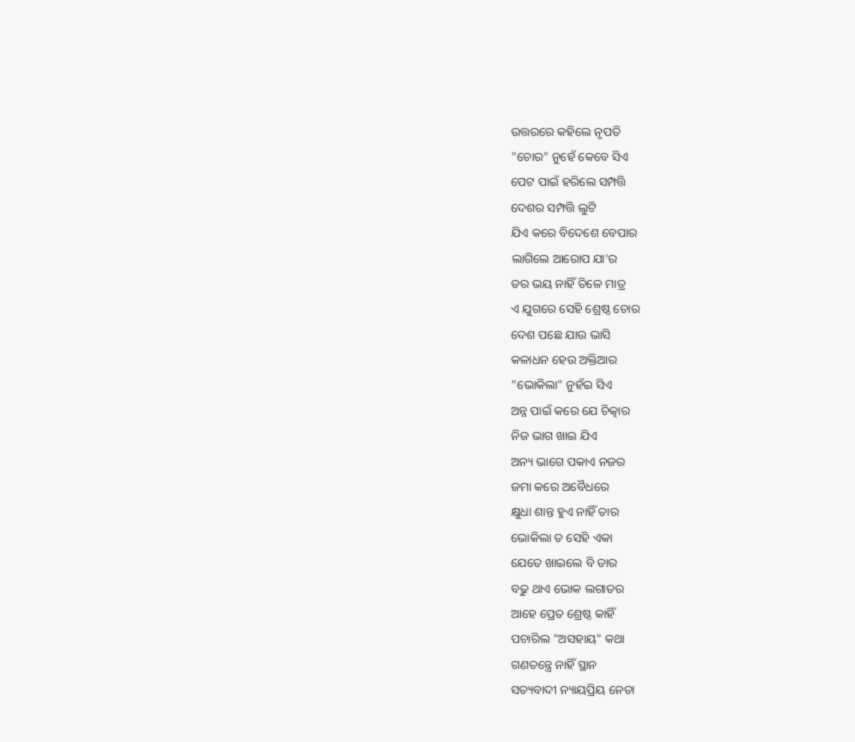ଉତ୍ତରରେ କହିଲେ ନୃପତି
"ଚୋର" ନୁହେଁ କେବେ ସିଏ
ପେଟ ପାଇଁ ହରିଲେ ସମ୍ପତ୍ତି
ଦେଶର ସମ୍ପତ୍ତି ଲୁଟି
ଯିଏ କରେ ବିଦେଶେ ବେପାର
ଲାଗିଲେ ଆରୋପ ଯା'ର
ଡର ଭୟ ନାହିଁ ତିଳେ ମାତ୍ର
ଏ ଯୁଗରେ ସେହି ଶ୍ରେଷ୍ଠ ଚୋର
ଦେଶ ପଛେ ଯାଉ ଭାସି
କଳାଧନ ହେଉ ଅକ୍ତିଆର
"ଭୋକିଲା" ନୁହଁଇ ସିଏ
ଅନ୍ନ ପାଇଁ କରେ ଯେ ଚିତ୍କାର
ନିଜ ଭାଗ ଖାଇ ଯିଏ
ଅନ୍ୟ ଭାଗେ ପକାଏ ନଜର
ଜମା କରେ ଅବୈଧରେ
କ୍ଷୁଧା ଶାନ୍ତ ହୁଏ ନାହିଁ ତାର
ଭୋକିଲା ତ ସେହି ଏକା
ଯେତେ ଖାଇଲେ ବି ତାର
ବଢୁ ଥାଏ ଭୋକ ଲଗାତର
ଆହେ ପ୍ରେତ ଶ୍ରେଷ୍ଠ କାହିଁ
ପଚାରିଲ "ଅସହାୟ" କଥା
ଗଣତନ୍ତ୍ରେ ନାହିଁ ସ୍ଥାନ
ସତ୍ୟବାଦୀ ନ୍ୟାୟପ୍ରିୟ ନେତା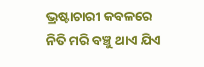ଭ୍ରଷ୍ଟାଚାରୀ କବଳରେ
ନିତି ମରି ବଞ୍ଚୁ ଥାଏ ଯିଏ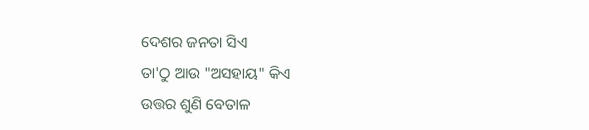ଦେଶର ଜନତା ସିଏ
ତା'ଠୁ ଆଉ "ଅସହାୟ" କିଏ
ଉତ୍ତର ଶୁଣି ବେତାଳ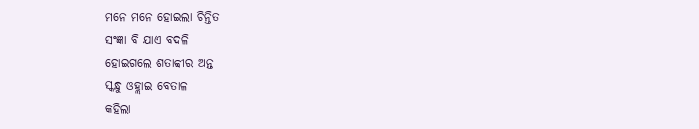ମନେ ମନେ ହୋଇଲା ଚିନ୍ତିତ
ସଂଜ୍ଞା ବି ଯାଏ ବଦଳି
ହୋଇଗଲେ ଶତାବ୍ବୀର ଅନ୍ତ
ସ୍କନ୍ଧୁ ଓହ୍ଲାଇ ବେତାଳ
କହିଲା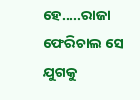ହେ.....ରାଜା
ଫେରିଚାଲ ସେ ଯୁଗକୁ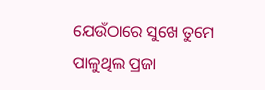ଯେଉଁଠାରେ ସୁଖେ ତୁମେ
ପାଳୁଥିଲ ପ୍ରଜା